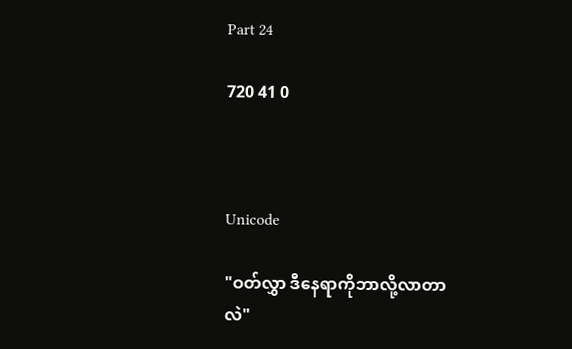Part 24

720 41 0



Unicode

"ဝတ်လွှာ ဒီနေရာကိုဘာလို့လာတာလဲ"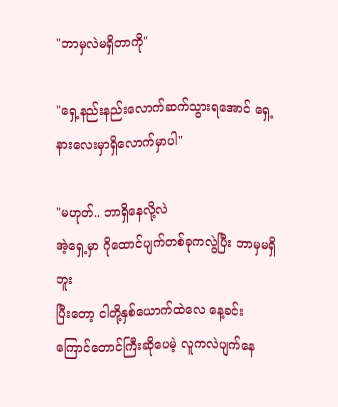"ဘာမှလဲမရှိတာကို"

"ရှေ့နည်းနည်းလောက်ဆက်သွားရအောင် ရှေ့နားလေးမှာရှိလောက်မှာပါ"

"မဟုတ်.. ဘာရှိနေလို့လဲ
အဲ့ရှေ့မှာ ဂိုထောင်ပျက်တစ်ခုကလွဲပြီး ဘာမှမရှိဘူး
ပြီးတော့ ငါတို့နှစ်ယောက်ထဲလေ နေ့ခင်းကြောင်တောင်ကြီးဆိုပေမဲ့ လူကလဲပျက်နေ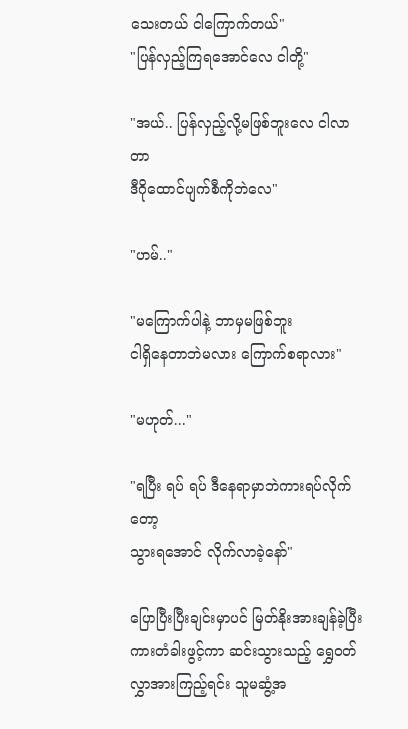သေးတယ် ငါကြောက်တယ်"
"ပြန်လှည့်ကြရအောင်လေ ငါတို့"

"အယ်.. ပြန်လှည့်လို့မဖြစ်ဘူးလေ ငါလာတာ
ဒီဂိုထောင်ပျက်စီကိုဘဲလေ"

"ဟမ်.."

"မကြောက်ပါနဲ့ ဘာမှမဖြစ်ဘူး
ငါရှိနေတာဘဲမလား ကြောက်စရာလား"

"မဟုတ်..."

"ရပြီး ရပ် ရပ် ဒီနေရာမှာဘဲကားရပ်လိုက်တော့
သွားရအောင် လိုက်လာခဲ့နော်"

ပြောပြီးပြီးချင်းမှာပင် မြတ်နိုးအားချန်ခဲ့ပြီး
ကားတံခါးဖွင့်ကာ ဆင်းသွားသည့် ရွှေဝတ်လွှာအားကြည့်ရင်း သူမဆွံ့အ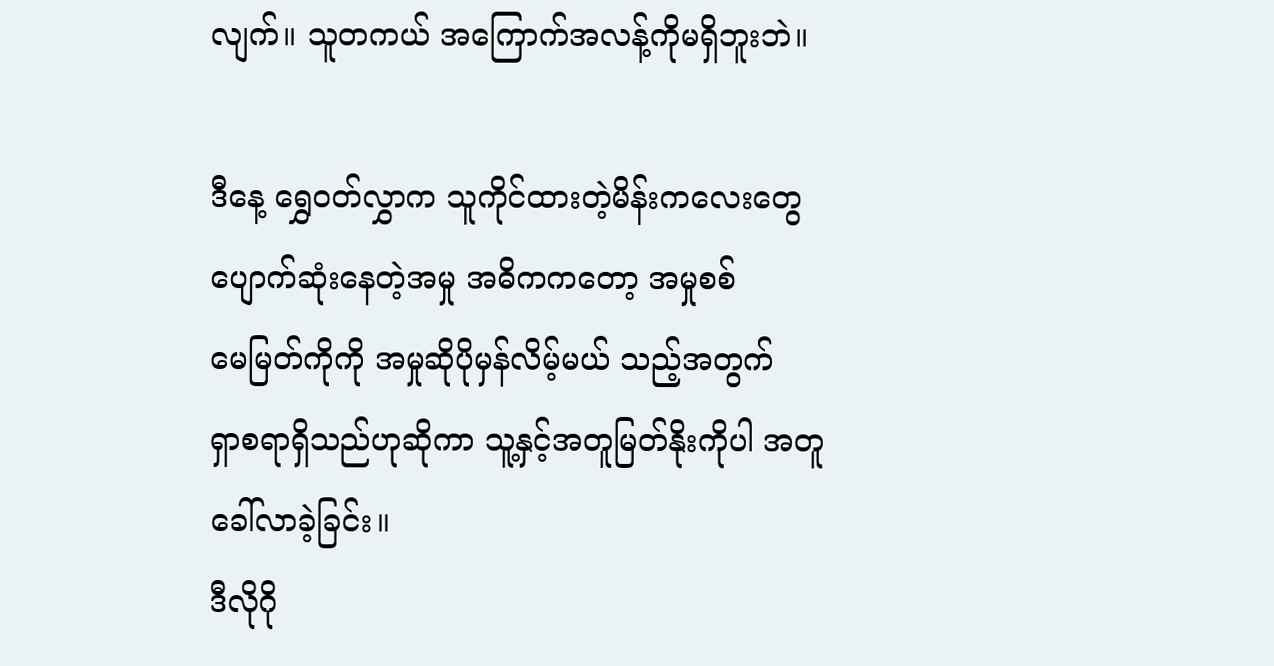လျက်။ သူတကယ် အကြောက်အလန့်ကိုမရှိဘူးဘဲ။

ဒီနေ့ ရွှေဝတ်လွှာက သူကိုင်ထားတဲ့မိန်းကလေးတွေပျောက်ဆုံးနေတဲ့အမှု အဓိကကတော့ အမှုစစ်
မေမြတ်ကိုကို အမှုဆိုပိုမှန်လိမ့်မယ် သည့်အတွက်
ရှာစရာရှိသည်ဟုဆိုကာ သူ့နှင့်အတူမြတ်နိုးကိုပါ အတူခေါ်လာခဲ့ခြင်း။
ဒီလိုဂို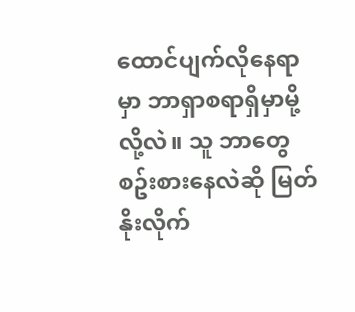ထောင်ပျက်လိုနေရာမှာ ဘာရှာစရာရှိမှာမို့လို့လဲ။ သူ ဘာတွေစဥ်းစားနေလဲဆို မြတ်နိုးလိုက်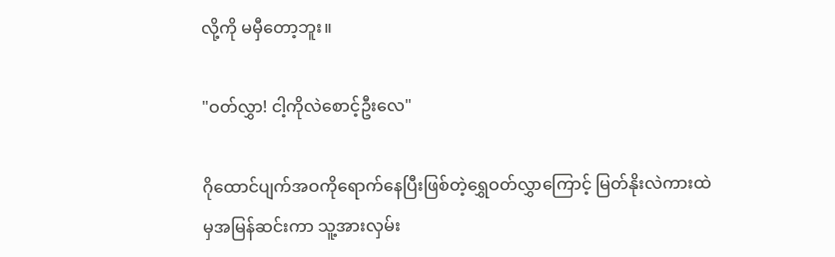လို့ကို မမှီတော့ဘူး။

"ဝတ်လွှာ! ငါ့ကိုလဲစောင့်ဦးလေ"

ဂိုထောင်ပျက်အဝကိုရောက်နေပြီးဖြစ်တဲ့ရွှေဝတ်လွှာကြောင့် မြတ်နိုးလဲကားထဲမှအမြန်ဆင်းကာ သူ့အားလှမ်း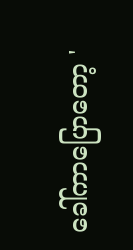ခေါ်ကာပြောတော့ '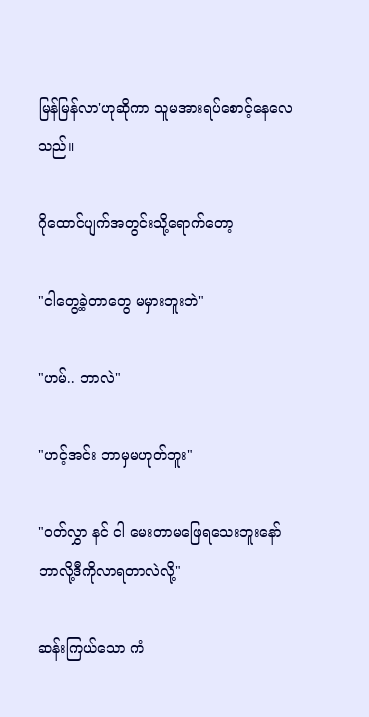မြန်မြန်လာ'ဟုဆိုကာ သူမအားရပ်စောင့်နေလေသည်။

ဂိုထောင်ပျက်အတွင်းသို့ရောက်တော့

"ငါတွေ့ခဲ့တာတွေ မမှားဘူးဘဲ"

"ဟမ်.. ဘာလဲ"

"ဟင့်အင်း ဘာမှမဟုတ်ဘူး"

"ဝတ်လွှာ နင် ငါ မေးတာမဖြေရသေးဘူးနော်
ဘာလို့ဒီကိုလာရတာလဲလို့"

ဆန်းကြယ်သော ကံ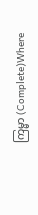ကြမ္မာ (Complete)Where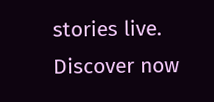stories live. Discover now